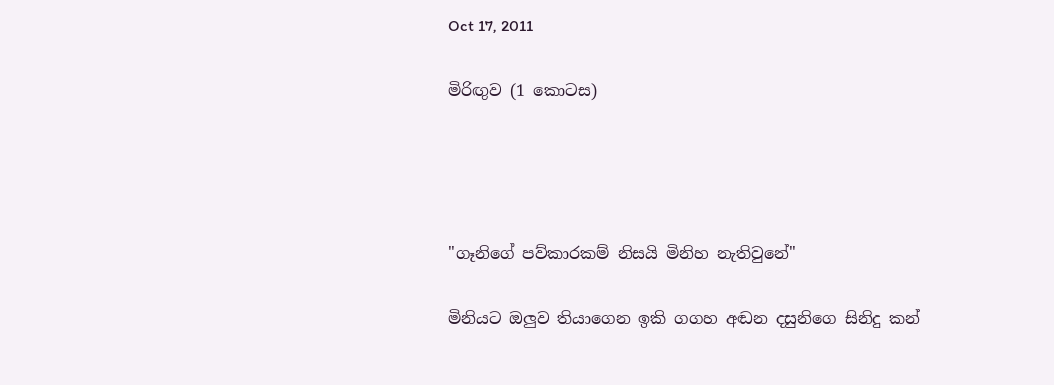Oct 17, 2011

මිරිඟුව (1 කොටස)




"ගෑනිගේ පව්කාරකම් නිසයි මිනිහ නැතිවුනේ"

මිනියට ඔලුව තියාගෙන ඉකි ගගහ අඬන දසුනිගෙ සිනිදු කන්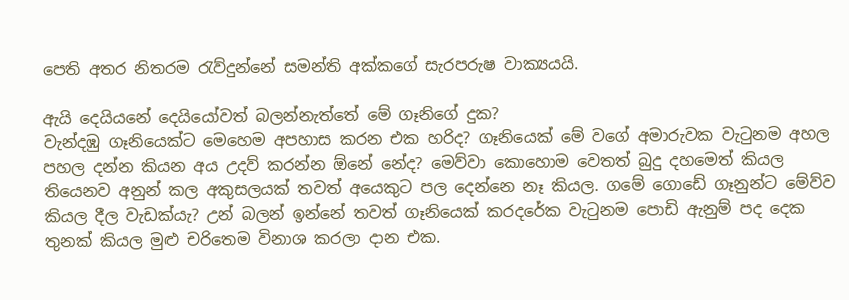පෙති අතර නිතරම රැව්දුන්නේ සමන්ති අක්කගේ සැරපරුෂ වාක්‍යයයි.

ඇයි දෙයියනේ දෙයියෝවත් බලන්නැත්තේ මේ ගෑනිගේ දුක?
වැන්දඹු ගෑනියෙක්ට මෙහෙම අපහාස කරන එක හරිද? ගෑනියෙක් මේ වගේ අමාරුවක වැටුනම අහල පහල දන්න කියන අය උදව් කරන්න ඕනේ නේද? මෙව්වා කොහොම වෙතත් බුදු දහමෙත් කියල තියෙනව අනුන් කල අකුසලයක් තවත් අයෙකුට පල දෙන්නෙ නෑ කියල. ගමේ ගොඩේ ගෑනුන්ට මේව්ව කියල දීල වැඩක්යැ? උන් බලන් ඉන්නේ තවත් ගෑනියෙක් කරදරේක වැටුනම පොඩි ඇනුම් පද දෙක තුනක් කියල මුළු චරිතෙම විනාශ කරලා දාන එක.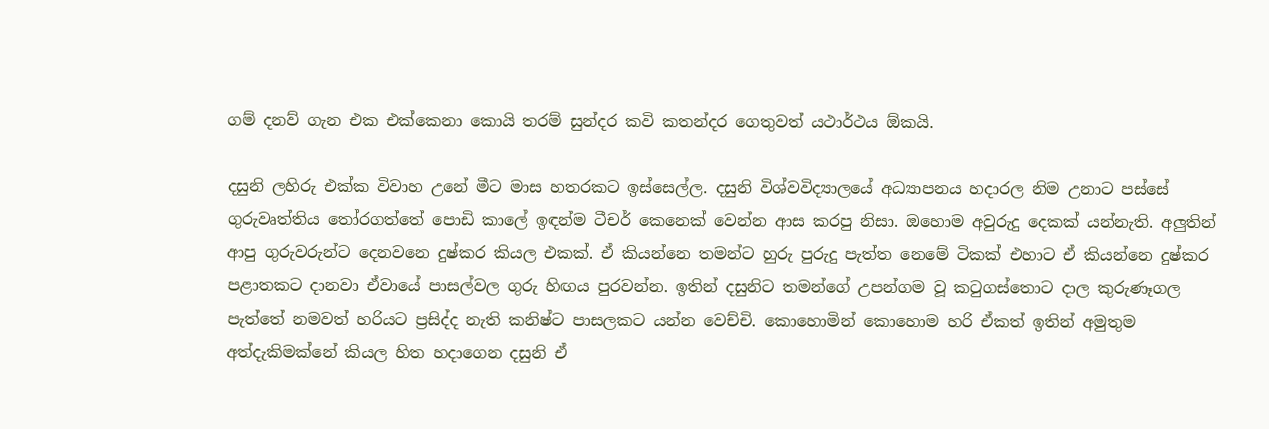ගම් දනව් ගැන එක එක්කෙනා කොයි තරම් සුන්දර කවි කතන්දර ගෙතුවත් යථාර්ථය ඕකයි.

දසුනි ලහිරු එක්ක විවාහ උනේ මීට මාස හතරකට ඉස්සෙල්ල. දසුනි විශ්වවිද්‍යාලයේ අධ්‍යාපනය හදාරල නිම උනාට පස්සේ ගුරුවෘත්තිය තෝරගත්තේ පොඩි කාලේ ඉඳන්ම ටීචර් කෙනෙක් වෙන්න ආස කරපු නිසා. ඔහොම අවුරුදු දෙකක් යන්නැති. අලුතින් ආපු ගුරුවරුන්ට දෙනවනෙ දුෂ්කර කියල එකක්. ඒ කියන්නෙ තමන්ට හුරු පුරුදු පැත්ත නෙමේ ටිකක් එහාට ඒ කියන්නෙ දුෂ්කර පළාතකට දානවා ඒවායේ පාසල්වල ගුරු හිඟය පුරවන්න. ඉතින් දසුනිට තමන්ගේ උපන්ගම වූ කටුගස්තොට දාල කුරුණෑගල පැත්තේ නමවත් හරියට ප්‍රසිද්ද නැති කනිෂ්ට පාසලකට යන්න වෙච්චි. කොහොමින් කොහොම හරි ඒකත් ඉතින් අමුතුම අත්දැකිමක්නේ කියල හිත හදාගෙන දසුනි ඒ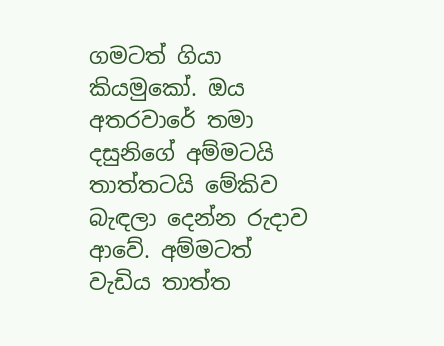ගමටත් ගියා කියමුකෝ. ඔය අතරවාරේ තමා දසුනිගේ අම්මටයි තාත්තටයි මේකිව බැඳලා දෙන්න රුදාව ආවේ. අම්මටත් වැඩිය තාත්ත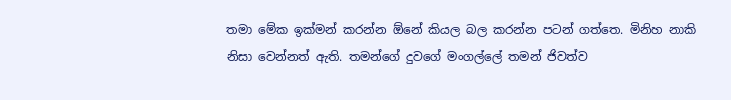තමා මේක ඉක්මන් කරන්න ඕනේ කියල බල කරන්න පටන් ගත්තෙ. මිනිහ නාකි නිසා වෙන්නත් ඇති. තමන්ගේ දුවගේ මංගල්ලේ තමන් ජිවත්ව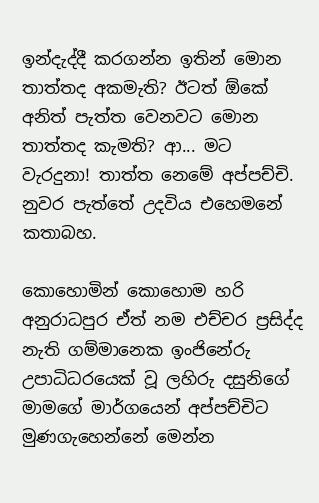ඉන්දැද්දී කරගන්න ඉතින් මොන තාත්තද අකමැති? ඊටත් ඕකේ අනිත් පැත්ත වෙනවට මොන තාත්තද කැමති? ආ... මට වැරදුනා! තාත්ත නෙමේ අප්පච්චි. නුවර පැත්තේ උදවිය එහෙමනේ කතාබහ.

කොහොමින් කොහොම හරි අනුරාධපුර ඒත් නම එච්ච‍ර ප්‍රසිද්ද නැති ගම්මානෙක ඉංජිනේරු උපාධිධරයෙක් වූ ලහිරු දසුනිගේ මාමගේ මාර්ගයෙන් අප්පච්චිට මුණගැහෙන්නේ මෙන්න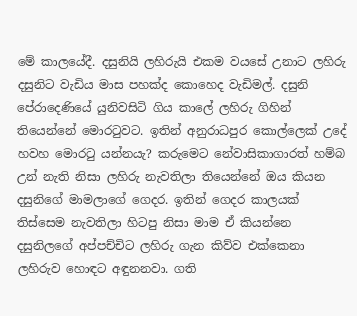මේ කාලයේදී. දසුනියි ලහිරුයි එකම වයසේ උනාට ලහිරු දසුනිට වැඩිය මාස පහක්ද කොහෙද වැඩිමල්. දසුනි පේරාදෙණියේ යුනිවසිටි ගිය කාලේ ලහිරු ගිහින් තියෙන්නේ මොරටුවට. ඉතින් අනුරාධපුර කොල්ලෙක් උදේ හවහ මොරටු යන්නයැ? කරුමෙට නේවාසිකාගාරත් හම්බ උන් නැති නිසා ලහිරු නැවතිලා තියෙන්නේ ඔය කියන දසුනිගේ මාමලාගේ ගෙදර. ඉතින් ගෙදර කාලයක් තිස්සෙම නැවතිලා හිටපු නිසා මාම ඒ කියන්නෙ දසුනිලගේ අප්පච්චිට ලහිරු ගැන කිව්ව එක්කෙනා ලහිරුව හොඳට අඳුනනවා. ගති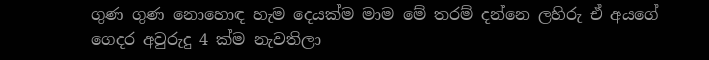ගුණ ගුණ නොහොඳ හැම දෙයක්ම මාම මේ තරම් දන්නෙ ලහිරු ඒ අයගේ ගෙදර අවුරුදු 4 ක්ම නැවතිලා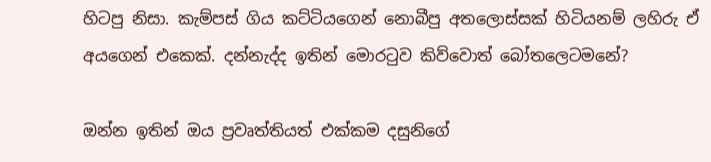හිටපු නිසා. කැම්පස් ගිය කට්ටියගෙන් නොබීපු අතලොස්සක් හිටියනම් ලහිරු ඒ අයගෙන් එකෙක්. දන්නැද්ද ඉතින් මොරටුව කිව්වොත් බෝතලෙටමනේ?

ඔන්න ඉතින් ඔය ප්‍රවෘත්තියත් එක්කම දසුනිගේ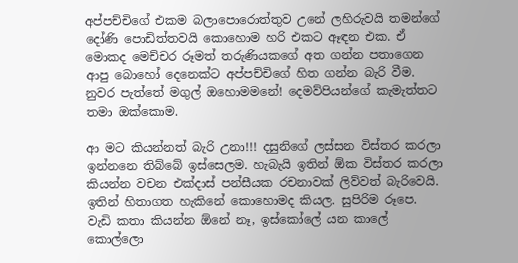අප්පච්චිගේ එකම බලාපොරොත්තුව උනේ ලහිරුවයි තමන්ගේ දෝණි පොඩිත්තවයි කොහොම හරි එකට ඈඳන එක. ඒ මොකද මෙච්චර රූමත් තරුණියකගේ අත ගන්න පතාගෙන ආපු බොහෝ දෙනෙක්ට අප්පච්චිගේ හිත ගන්න බැරි වීම. නුවර පැත්තේ මගුල් ඔහොමමනේ! දෙමව්පියන්ගේ කැමැත්තට තමා ඔක්කොම.

ආ මට කියන්නත් බැරි උනා!!! දසුනිගේ ලස්සන විස්තර කරලා ඉන්නනෙ තිබ්බේ ඉස්සෙලම. හැබැයි ඉතින් ඕක විස්තර කරලා කියන්න වචන එක්දාස් පන්සීයක රචනාවක් ලිව්වත් බැරිවෙයි. ඉතින් හිතාගත හැකිනේ කොහොමද කියල. සුපිරිම රූපෙ. වැඩි කතා කියන්න ඕනේ නෑ, ඉස්කෝලේ යන කාලේ කොල්ලො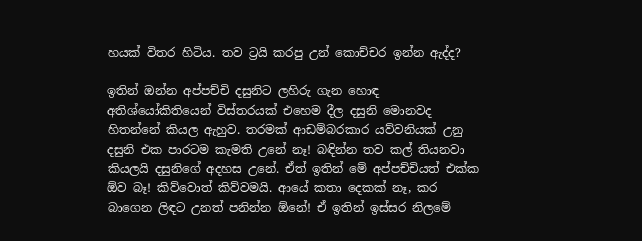හයක් විතර හිටිය. තව ට්‍රයි කරපු උන් කොච්චර ඉන්න ඇද්ද?

ඉතින් ඔන්න අප්පච්චි දසුනිට ලහිරු ගැන හොඳ අතිශ්යෝකිතියෙන් විස්තරයක් එහෙම දීල දසුනි මොනවද හිතන්නේ කියල ඇහුව. තරමක් ආඩම්බරකාර යව්වනියක් උනු දසුනි එක පාරටම කැමති උනේ නෑ! බඳින්න තව කල් තියනවා කියලයි දසුනිගේ අදහස උනේ. ඒත් ඉතින් මේ අප්පච්චියත් එක්ක ඕව බෑ! කිව්වොත් කිව්වමයි. ආයේ කතා දෙකක් නෑ, කර බාගෙන ලිඳට උනත් පනින්න ඕනේ! ඒ ඉතින් ඉස්සර නිලමේ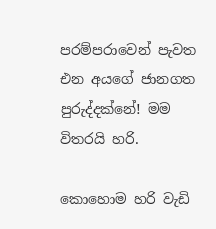පරම්පරාවෙන් පැවත එන අයගේ ජානගත පුරුද්දක්නේ! මම විතරයි හරි.

කොහොම හරි වැඩි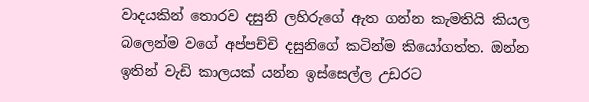වාදයකින් තොරව දසුනි ලහිරුගේ ඇත ගන්න කැමතියි කියල බලෙන්ම වගේ අප්පච්චි දසුනිගේ කටින්ම කියෝගත්ත. ඔන්න ඉතින් වැඩි කාලයක් යන්න ඉස්සෙල්ල උඩරට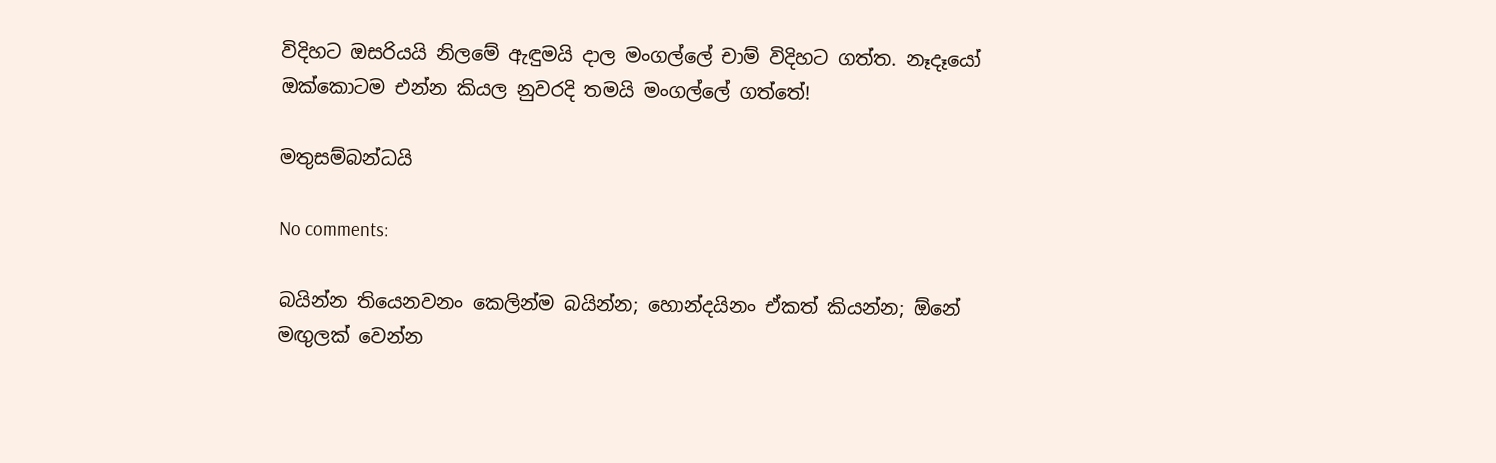විදිහට ඔසරියයි නිලමේ ඇඳුමයි දාල මංගල්ලේ චාම් විදිහට ගත්ත. නෑදෑයෝ ඔක්කොටම එන්න කියල නුවරදි තමයි මංගල්ලේ ගත්තේ!

මතුසම්බන්ධයි

No comments:

බයින්න තියෙනවනං කෙලින්ම බයින්න; හොන්දයිනං ඒකත් කියන්න; ඕනේ මඟුලක් වෙන්න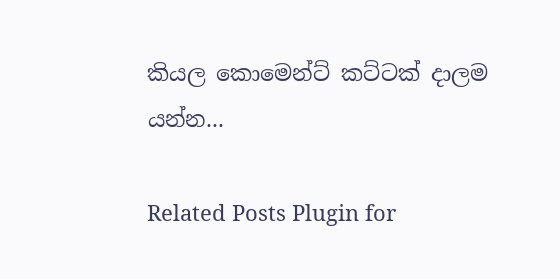කියල කොමෙන්ට් කට්ටක් දාලම යන්න...

Related Posts Plugin for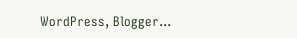WordPress, Blogger...